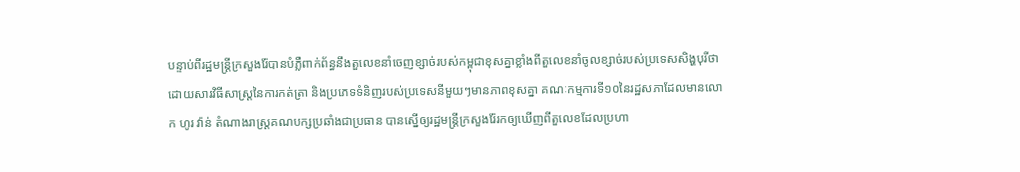បន្ទាប់ពីរដ្ឋមន្រ្តីក្រសួងរ៉ែបានបំភ្លឺពាក់ព័ន្ធនឹងតួលេខនាំចេញខ្សាច់របស់កម្ពុជាខុសគ្នាខ្លាំងពីតួលេខនាំចូលខ្សាច់របស់ប្រទេសសិង្ហបុរីថា ដោយសារវិធីសាស្រ្តនៃការកត់ត្រា និងប្រភេទទំនិញរបស់ប្រទេសនីមួយៗមានភាពខុសគ្នា គណៈកម្មការទី១០នៃរដ្ឋសភាដែលមានលោក ហូរ វ៉ាន់ តំណាងរាស្រ្តគណបក្សប្រឆាំងជាប្រធាន បានស្នើឲ្យរដ្ឋមន្រ្តីក្រសួងរ៉ែរកឲ្យឃើញពីតួលេខដែលប្រហា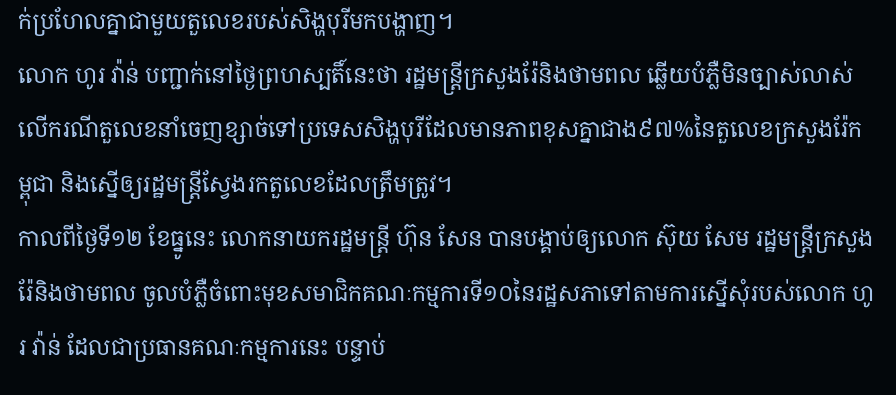ក់ប្រហែលគ្នាជាមួយតួលេខរបស់សិង្ហបុរីមកបង្ហាញ។
លោក ហូរ វ៉ាន់ បញ្ជាក់នៅថ្ងៃព្រហស្បតិ៍នេះថា រដ្ឋមន្រ្តីក្រសួងរ៉ែនិងថាមពល ឆ្លើយបំភ្លឺមិនច្បាស់លាស់លើករណីតួលេខនាំចេញខ្សាច់ទៅប្រទេសសិង្ហបុរីដែលមានភាពខុសគ្នាជាង៩៧%នៃតួលេខក្រសួងរ៉ែកម្ពុជា និងស្នើឲ្យរដ្ឋមន្រ្តីស្វែងរកតួលេខដែលត្រឹមត្រូវ។
កាលពីថ្ងៃទី១២ ខែធ្នូនេះ លោកនាយករដ្ឋមន្រ្តី ហ៊ុន សែន បានបង្គាប់ឲ្យលោក ស៊ុយ សែម រដ្ឋមន្រ្តីក្រសួងរ៉ែនិងថាមពល ចូលបំភ្លឺចំពោះមុខសមាជិកគណៈកម្មការទី១០នៃរដ្ឋសភាទៅតាមការស្នើសុំរបស់លោក ហូរ វ៉ាន់ ដែលជាប្រធានគណៈកម្មការនេះ បន្ទាប់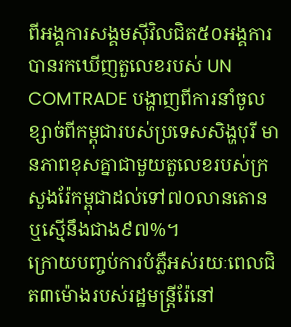ពីអង្គការសង្គមស៊ីវិលជិត៥០អង្គការបានរកឃើញតួលេខរបស់ UN COMTRADE បង្ហាញពីការនាំចូលខ្សាច់ពីកម្ពុជារបស់ប្រទេសសិង្ហបុរី មានភាពខុសគ្នាជាមួយតួលេខរបស់ក្រសួងរ៉ែកម្ពុជាដល់ទៅ៧០លានតោន ឬស្មើនឹងជាង៩៧%។
ក្រោយបញ្ចប់ការបំភ្លឺអស់រយៈពេលជិត៣ម៉ោងរបស់រដ្ឋមន្រ្តីរ៉ែនៅ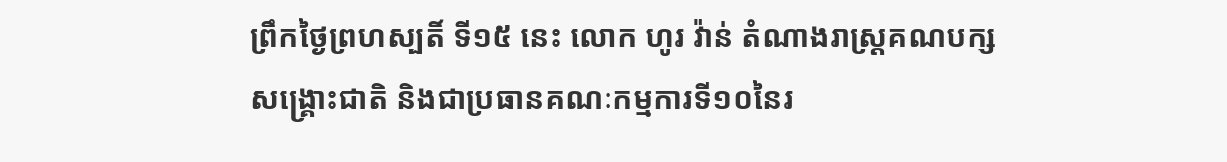ព្រឹកថ្ងៃព្រហស្បតិ៍ ទី១៥ នេះ លោក ហូរ វ៉ាន់ តំណាងរាស្រ្តគណបក្សសង្គ្រោះជាតិ និងជាប្រធានគណៈកម្មការទី១០នៃរ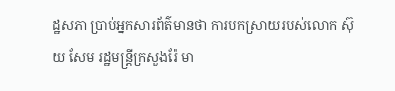ដ្ឋសភា ប្រាប់អ្នកសារព័ត៌មានថា ការបកស្រាយរបស់លោក ស៊ុយ សែម រដ្ឋមន្រ្តីក្រសួងរ៉ែ មា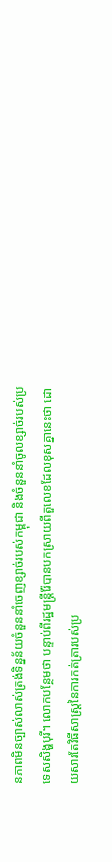នភាពមិនច្បាស់លាស់ត្រង់ទិន្នន័យចំនួននាំចេញខ្សាច់របស់កម្ពុជា និងចំនួននាំចូលខ្សាច់របស់ប្រទេសសិង្ហបុរី។ លោកបន្ថែមថា បន្ទាប់ពីរដ្ឋមន្រ្តីរ៉ែបានបកស្រាយពីតួលេខដែលខុសគ្នានេះថា ដោយសារតែវិធីសាស្រ្តនៃការកត់ត្រារបស់ប្រ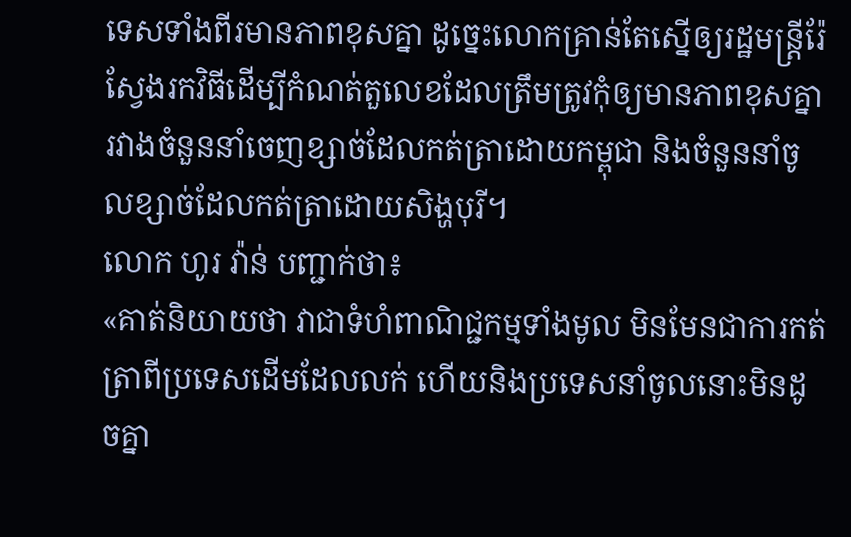ទេសទាំងពីរមានភាពខុសគ្នា ដូច្នេះលោកគ្រាន់តែស្នើឲ្យរដ្ឋមន្រ្តីរ៉ែស្វែងរកវិធីដើម្បីកំណត់តួលេខដែលត្រឹមត្រូវកុំឲ្យមានភាពខុសគ្នា រវាងចំនួននាំចេញខ្សាច់ដែលកត់ត្រាដោយកម្ពុជា និងចំនួននាំចូលខ្សាច់ដែលកត់ត្រាដោយសិង្ហបុរី។
លោក ហូរ វ៉ាន់ បញ្ជាក់ថា៖
«គាត់និយាយថា វាជាទំហំពាណិជ្ជកម្មទាំងមូល មិនមែនជាការកត់ត្រាពីប្រទេសដើមដែលលក់ ហើយនិងប្រទេសនាំចូលនោះមិនដូចគ្នា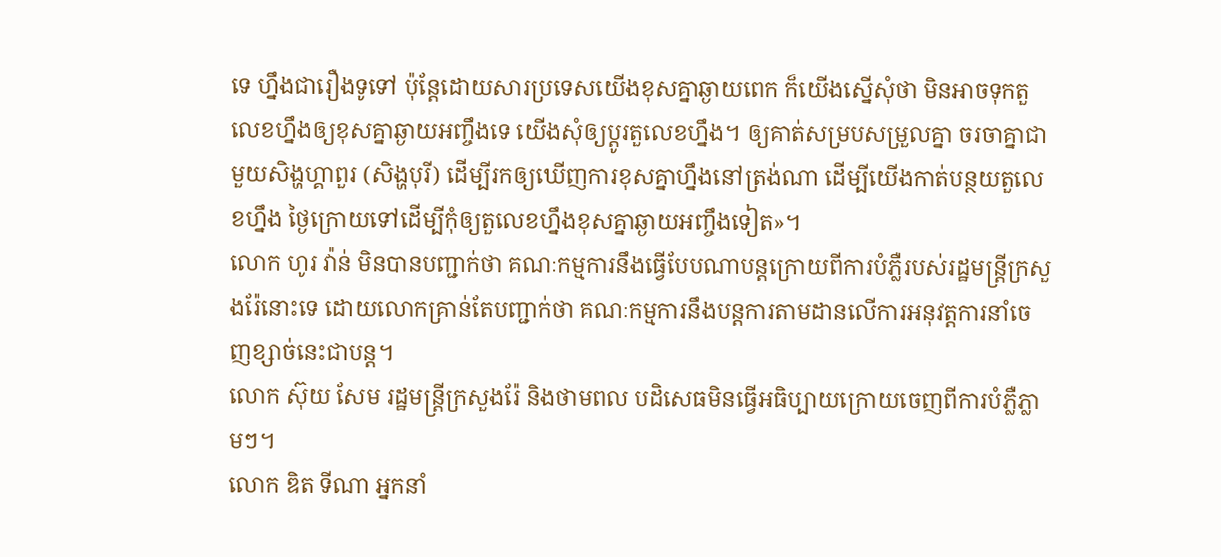ទេ ហ្នឹងជារឿងទូទៅ ប៉ុន្តែដោយសារប្រទេសយើងខុសគ្នាឆ្ងាយពេក ក៏យើងស្នើសុំថា មិនអាចទុកតួលេខហ្នឹងឲ្យខុសគ្នាឆ្ងាយអញ្ចឹងទេ យើងសុំឲ្យប្តូរតួលេខហ្នឹង។ ឲ្យគាត់សម្របសម្រួលគ្នា ចរចាគ្នាជាមួយសិង្ហហ្គាពួរ (សិង្ហបុរី) ដើម្បីរកឲ្យឃើញការខុសគ្នាហ្នឹងនៅត្រង់ណា ដើម្បីយើងកាត់បន្ថយតួលេខហ្នឹង ថ្ងៃក្រោយទៅដើម្បីកុំឲ្យតួលេខហ្នឹងខុសគ្នាឆ្ងាយអញ្ចឹងទៀត»។
លោក ហូរ វ៉ាន់ មិនបានបញ្ជាក់ថា គណៈកម្មការនឹងធ្វើបែបណាបន្តក្រោយពីការបំភ្លឺរបស់រដ្ឋមន្រ្តីក្រសួងរ៉ែនោះទេ ដោយលោកគ្រាន់តែបញ្ជាក់ថា គណៈកម្មការនឹងបន្តការតាមដានលើការអនុវត្តការនាំចេញខ្សាច់នេះជាបន្ត។
លោក ស៊ុយ សែម រដ្ឋមន្រ្តីក្រសួងរ៉ែ និងថាមពល បដិសេធមិនធ្វើអធិប្បាយក្រោយចេញពីការបំភ្លឺភ្លាមៗ។
លោក ឌិត ទីណា អ្នកនាំ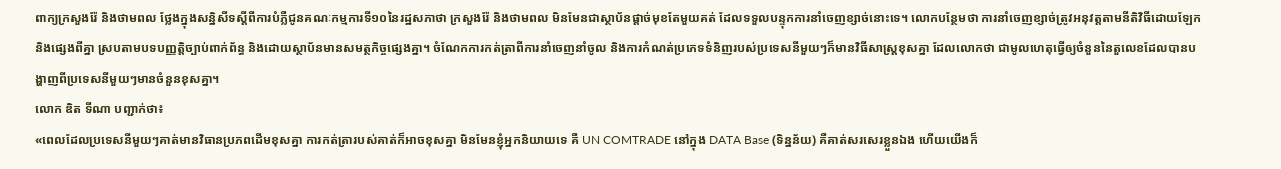ពាក្យក្រសួងរ៉ែ និងថាមពល ថ្លែងក្នុងសន្និសីទស្តីពីការបំភ្លឺជូនគណៈកម្មការទី១០នៃរដ្ឋសភាថា ក្រសួងរ៉ែ និងថាមពល មិនមែនជាស្ថាប័នផ្តាច់មុខតែមួយគត់ ដែលទទួលបន្ទុកការនាំចេញខ្សាច់នោះទេ។ លោកបន្ថែមថា ការនាំចេញខ្សាច់ត្រូវអនុវត្តតាមនីតិវិធីដោយឡែក និងផ្សេងពីគ្នា ស្របតាមបទបញ្ញត្តិច្បាប់ពាក់ព័ន្ធ និងដោយស្ថាប័នមានសមត្ថកិច្ចផ្សេងគ្នា។ ចំណែកការកត់ត្រាពីការនាំចេញនាំចូល និងការកំណត់ប្រភេទទំនិញរបស់ប្រទេសនីមួយៗក៏មានវិធីសាស្រ្តខុសគ្នា ដែលលោកថា ជាមូលហេតុធ្វើឲ្យចំនួននៃតួលេខដែលបានបង្ហាញពីប្រទេសនីមួយៗមានចំនួនខុសគ្នា។
លោក ឌិត ទីណា បញ្ជាក់ថា៖
«ពេលដែលប្រទេសនីមួយៗគាត់មានវិធានប្រភពដើមខុសគ្នា ការកត់ត្រារបស់គាត់ក៏អាចខុសគ្នា មិនមែនខ្ញុំអ្នកនិយាយទេ គឺ UN COMTRADE នៅក្នុង DATA Base (ទិន្នន័យ) គឺគាត់សរសេរខ្លួនឯង ហើយយើងក៏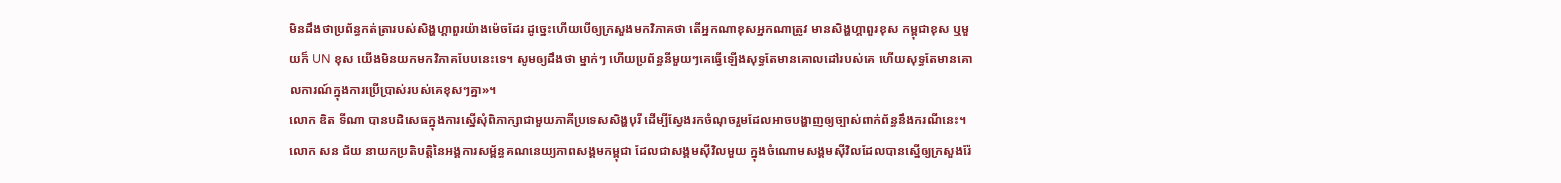មិនដឹងថាប្រព័ន្ធកត់ត្រារបស់សិង្ហហ្គាពួរយ៉ាងម៉េចដែរ ដូច្នេះហើយបើឲ្យក្រសួងមកវិភាគថា តើអ្នកណាខុសអ្នកណាត្រូវ មានសិង្ហហ្គាពួរខុស កម្ពុជាខុស ឬមួយក៏ UN ខុស យើងមិនយកមកវិភាគបែបនេះទេ។ សូមឲ្យដឹងថា ម្នាក់ៗ ហើយប្រព័ន្ធនីមួយៗគេធ្វើឡើងសុទ្ធតែមានគោលដៅរបស់គេ ហើយសុទ្ធតែមានគោលការណ៍ក្នុងការប្រើប្រាស់របស់គេខុសៗគ្នា»។
លោក ឌិត ទីណា បានបដិសេធក្នុងការស្នើសុំពិភាក្សាជាមួយភាគីប្រទេសសិង្ហបុរី ដើម្បីស្វែងរកចំណុចរួមដែលអាចបង្ហាញឲ្យច្បាស់ពាក់ព័ន្ធនឹងករណីនេះ។
លោក សន ជ័យ នាយកប្រតិបត្តិនៃអង្គការសម្ព័ន្ធគណនេយ្យភាពសង្គមកម្ពុជា ដែលជាសង្គមស៊ីវិលមួយ ក្នុងចំណោមសង្គមស៊ីវិលដែលបានស្នើឲ្យក្រសួងរ៉ែ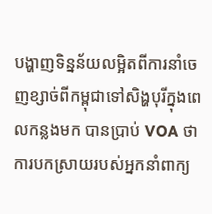បង្ហាញទិន្នន័យលម្អិតពីការនាំចេញខ្សាច់ពីកម្ពុជាទៅសិង្ហបុរីក្នុងពេលកន្លងមក បានប្រាប់ VOA ថា ការបកស្រាយរបស់អ្នកនាំពាក្យ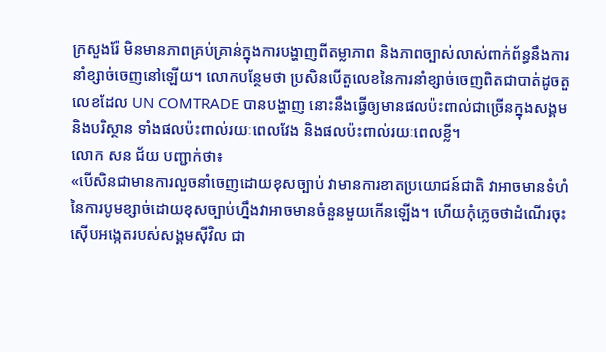ក្រសួងរ៉ែ មិនមានភាពគ្រប់គ្រាន់ក្នុងការបង្ហាញពីតម្លាភាព និងភាពច្បាស់លាស់ពាក់ព័ន្ធនឹងការនាំខ្សាច់ចេញនៅឡើយ។ លោកបន្ថែមថា ប្រសិនបើតួលេខនៃការនាំខ្សាច់ចេញពិតជាបាត់ដូចតួលេខដែល UN COMTRADE បានបង្ហាញ នោះនឹងធ្វើឲ្យមានផលប៉ះពាល់ជាច្រើនក្នុងសង្គម និងបរិស្ថាន ទាំងផលប៉ះពាល់រយៈពេលវែង និងផលប៉ះពាល់រយៈពេលខ្លី។
លោក សន ជ័យ បញ្ជាក់ថា៖
«បើសិនជាមានការលួចនាំចេញដោយខុសច្បាប់ វាមានការខាតប្រយោជន៍ជាតិ វាអាចមានទំហំនៃការបូមខ្សាច់ដោយខុសច្បាប់ហ្នឹងវាអាចមានចំនួនមួយកើនឡើង។ ហើយកុំភ្លេចថាដំណើរចុះស៊ើបអង្កេតរបស់សង្គមស៊ីវិល ជា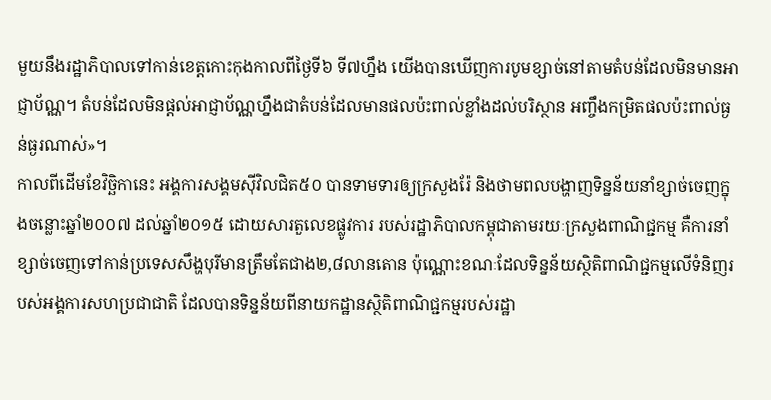មួយនឹងរដ្ឋាភិបាលទៅកាន់ខេត្តកោះកុងកាលពីថ្ងៃទី៦ ទី៧ហ្នឹង យើងបានឃើញការបូមខ្សាច់នៅតាមតំបន់ដែលមិនមានអាជ្ញាប័ណ្ណ។ តំបន់ដែលមិនផ្តល់អាជ្ញាប័ណ្ណហ្នឹងជាតំបន់ដែលមានផលប៉ះពាល់ខ្លាំងដល់បរិស្ថាន អញ្ចឹងកម្រិតផលប៉ះពាល់ធ្ងន់ធ្ងរណាស់»។
កាលពីដើមខែវិច្ឆិកានេះ អង្គការសង្គមស៊ីវិលជិត៥០ បានទាមទារឲ្យក្រសួងរ៉ែ និងថាមពលបង្ហាញទិន្នន័យនាំខ្សាច់ចេញក្នុងចន្លោះឆ្នាំ២០០៧ ដល់ឆ្នាំ២០១៥ ដោយសារតួលេខផ្លូវការ របស់រដ្ឋាភិបាលកម្ពុជាតាមរយៈក្រសួងពាណិជ្ជកម្ម គឺការនាំខ្សាច់ចេញទៅកាន់ប្រទេសសឹង្ហបុរីមានត្រឹមតែជាង២,៨លានតោន ប៉ុណ្ណោះខណៈដែលទិន្នន័យស្ថិតិពាណិជ្ជកម្មលើទំនិញរបស់អង្គការសហប្រជាជាតិ ដែលបានទិន្នន័យពីនាយកដ្ឋានស្ថិតិពាណិជ្ជកម្មរបស់រដ្ឋា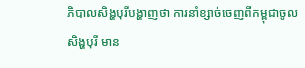ភិបាលសិង្ហបុរីបង្ហាញថា ការនាំខ្សាច់ចេញពីកម្ពុជាចូលសិង្ហបុរី មាន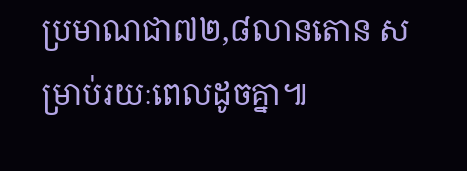ប្រមាណជា៧២,៨លានតោន សម្រាប់រយៈពេលដូចគ្នា៕